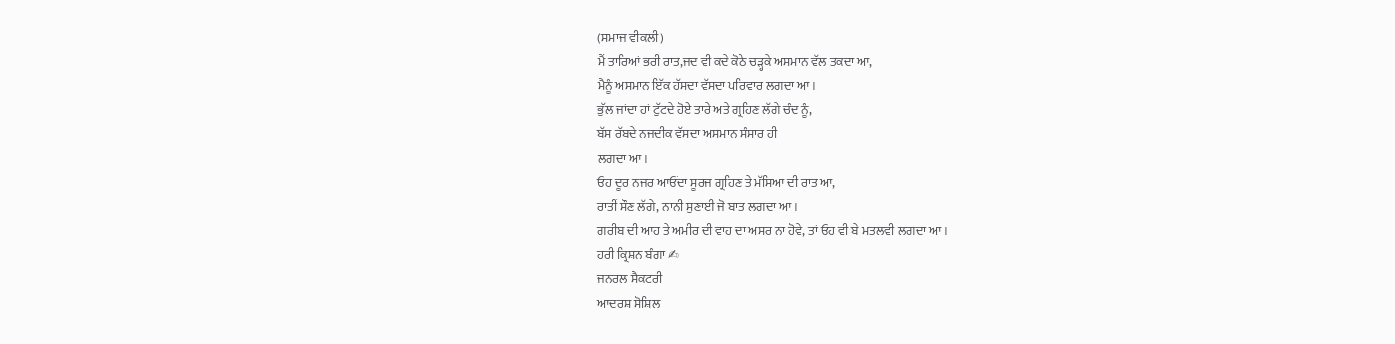(ਸਮਾਜ ਵੀਕਲੀ)
ਮੈਂ ਤਾਰਿਆਂ ਭਰੀ ਰਾਤ,ਜਦ ਵੀ ਕਦੇ ਕੋਠੇ ਚੜ੍ਹਕੇ ਅਸਮਾਨ ਵੱਲ ਤਕਦਾ ਆ,
ਮੈਨੂੰ ਅਸਮਾਨ ਇੱਕ ਹੱਸਦਾ ਵੱਸਦਾ ਪਰਿਵਾਰ ਲਗਦਾ ਆ।
ਭੁੱਲ ਜਾਂਦਾ ਹਾਂ ਟੁੱਟਦੇ ਹੋਏ ਤਾਰੇ ਅਤੇ ਗ੍ਰਹਿਣ ਲੱਗੇ ਚੰਦ ਨੂੰ,
ਬੱਸ ਰੱਬਦੇ ਨਜਦੀਕ ਵੱਸਦਾ ਅਸਮਾਨ ਸੰਸਾਰ ਹੀ
ਲਗਦਾ ਆ।
ਓਹ ਦੂਰ ਨਜਰ ਆਓਂਦਾ ਸੂਰਜ ਗ੍ਰਹਿਣ ਤੇ ਮੱਸਿਆ ਦੀ ਰਾਤ ਆ,
ਰਾਤੀਂ ਸੌਣ ਲੱਗੇ, ਨਾਨੀ ਸੁਣਾਈ ਜੋ ਬਾਤ ਲਗਦਾ ਆ।
ਗਰੀਬ ਦੀ ਆਹ ਤੇ ਅਮੀਰ ਦੀ ਵਾਹ ਦਾ ਅਸਰ ਨਾ ਹੋਵੇ, ਤਾਂ ਓਹ ਵੀ ਬੇ ਮਤਲਵੀ ਲਗਦਾ ਆ।
ਹਰੀ ਕ੍ਰਿਸ਼ਨ ਬੰਗਾ ✍
ਜਨਰਲ ਸੈਕਟਰੀ
ਆਦਰਸ਼ ਸੋਸ਼ਿਲ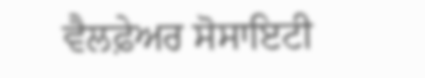ਵੈਲਫ਼ੇਅਰ ਸੋਸਾਇਟੀ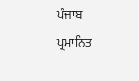ਪੰਜਾਬ
ਪ੍ਰਮਾਨਿਤ